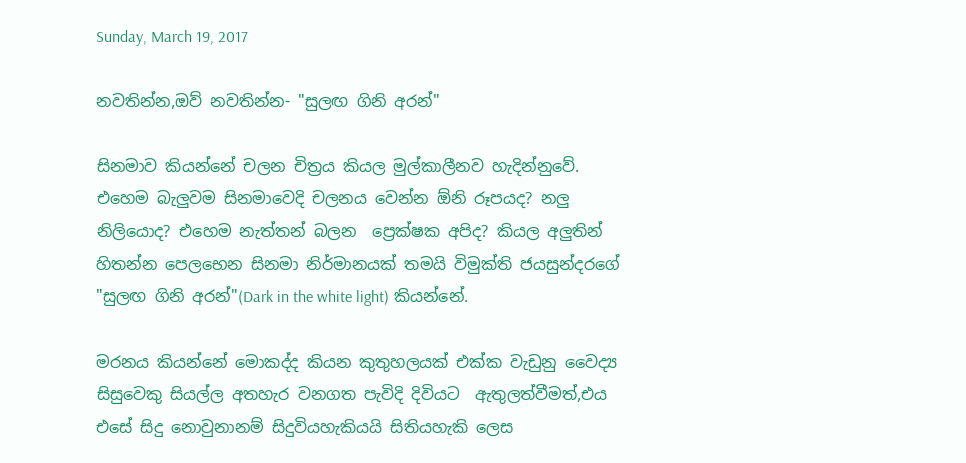Sunday, March 19, 2017

නවතින්න,ඔව් නවතින්න- "සුලඟ ගිනි අරන්"

සිනමාව කියන්නේ චලන චිත්‍රය කියල මුල්කාලීනව හැදින්නුවේ. එහෙම බැලුවම සිනමාවෙදි චලනය වෙන්න ඕනි රූපයද? නලු නිලියොද? එහෙම නැත්තන් බලන  ප්‍රෙක්ෂක අපිද? කියල අලුතින් හිතන්න පෙලභෙන සිනමා නිර්මානයක් තමයි විමුක්ති ජයසුන්දරගේ "සුලඟ ගිනි අරන්"(Dark in the white light) කියන්නේ.

මරනය කියන්නේ මොකද්ද කියන කුතුහලයක් එක්ක වැඩුනු වෛද්‍ය සිසුවෙකු සියල්ල අතහැර වනගත පැවිදි දිවියට  ඇතුලත්වීමත්,එය එසේ සිදු නොවුනානම් සිදුවියහැකියයි සිතියහැකි ලෙස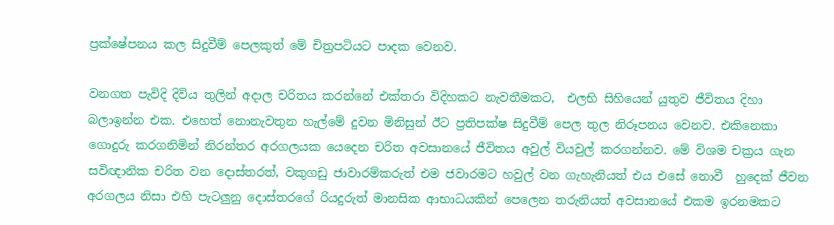ප්‍රක්ෂේපනය කල සිදුවීම් පෙලකුත් මේ චිත්‍රපටියට පාදක වෙනව.

වනගත පැවිදි දිවිය තුලින් අදාල චරිතය කරන්නේ එක්තරා විදිහකට නැවතීමකට,  එලභි සිහියෙන් යුතුව ජීවිතය දිහා බලාඉන්න එක. එහෙත් නොනැවතුන හැල්මේ දුවන මිනිසුන් ඊට ප්‍රතිපක්ෂ සිදුවීම් පෙල තුල නිරූපනය වෙනව. එකිනෙකා ගොදුරු කරගනිමින් නිරන්තර අරගලයක යෙදෙන චරිත අවසානයේ ජීවිතය අවුල් වියවුල් කරගන්නව. මේ විශම චක්‍රය ගැන සවිඥානික චරිත වන දොස්තරත්, වකුගඩු ජාවාරම්කරුත් එම ජවාරමට හවුල් වන ගැහැනියත් එය එසේ නොවී  හුදෙක් ජීවන අරගලය නිසා එහි පැටලුනු දොස්තරගේ රියදුරුත් මානසික ආභාධයකින් පෙලෙන තරුනියත් අවසානයේ එකම ඉරනමකට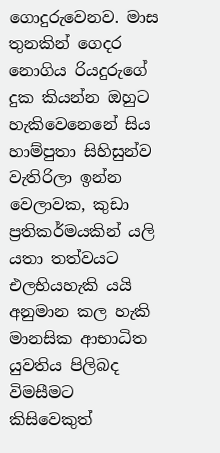ගොදුරුවෙනව. මාස තුනකින් ගෙදර නොගිය රියදුරුගේ දුක කියන්න ඔහුට හැකිවෙනෙනේ සිය හාම්පුතා සිහිසුන්ව වැතිරිලා ඉන්න වෙලාවක, කුඩා ප්‍රතිකර්මයකින් යලි යතා තත්වයට එලභියහැකි යයි අනුමාන කල හැකි මානසික ආභාධිත යුවතිය පිලිබද විමසීමට කිසිවෙකුත්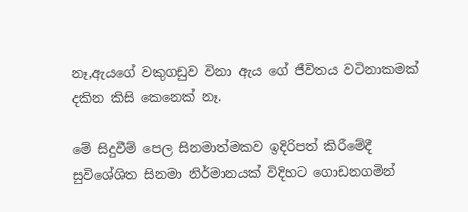නෑ,ඇයගේ වකුගඩුව විනා ඇය ගේ ජීවිතය වටිනාකමක් දකින කිසි කෙනෙක් නෑ.

මේ සිදුවීම් පෙල සිනමාත්මකව ඉදිරිපත් කිරීමේදී සුවිශේශිත සිනමා නිර්මානයක් විදිහට ගොඩනගමින්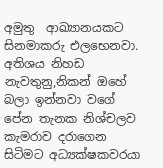අමුතු  ආඛ්‍යානයකට සිනමාකරු එලභෙනවා. අතිශය නිහඩ නැවතුනු,නිකන් ඔහේ බලා ඉන්නවා වගේ පේන තැනක නිශ්චලව කැමරාව දරාගෙන සිටිමට අධ්‍යක්ෂකවරයා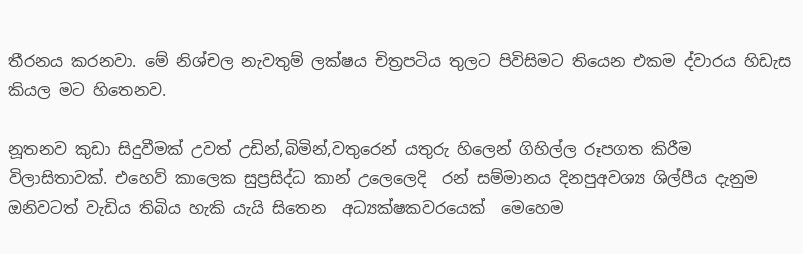තීරනය කරනවා. මේ නිශ්චල නැවතුම් ලක්ෂය චිත්‍රපටිය තුලට පිවිසිමට තියෙන එකම ද්වාරය හිඩැස කියල මට හිතෙනව.

නූතනව කුඩා සිදුවීමක් උවත් උඩින්,බිමින්,වතුරෙන් යතුරු හිලෙන් ගිහිල්ල රූපගත කිරීම විලාසිතාවක්. එහෙව් කාලෙක සුප්‍රසිද්ධ කාන් උලෙලෙදි  රන් සම්මානය දිනපුඅවශ්‍ය ශිල්පීය දැනුම ඔනිවටත් වැඩිය තිබිය හැකි යැයි සිතෙන  අධ්‍යක්ෂකවරයෙක්  මෙහෙම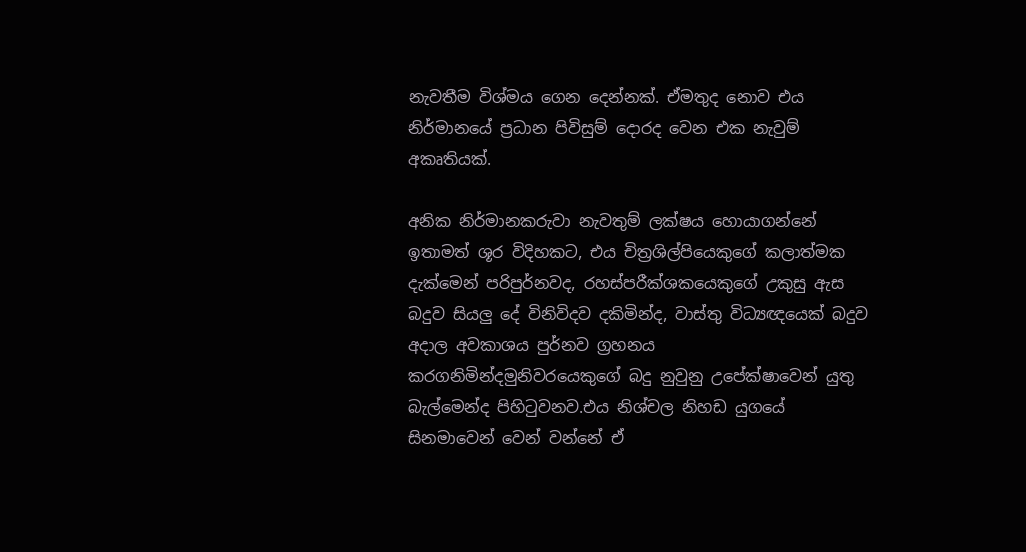නැවතීම විශ්මය ගෙන දෙන්නක්. ඒමතුද නොව එය නිර්මානයේ ප්‍රධාන පිවිසුම් දොරද වෙන එක නැවුම් අකෘතියක්.

අනික නිර්මානකරුවා නැවතුම් ලක්ෂය හොයාගන්නේ ඉතාමත් ශූර විදිහකට, එය චිත්‍රශිල්පියෙකුගේ කලාත්මක දැක්මෙන් පරිපුර්නවද, රහස්පරීක්ශකයෙකුගේ උකුසු ඇස බදුව සියලු දේ විනිවිදව දකිමින්ද, වාස්තු විධ්‍යඥයෙක් බදුව අදාල අවකාශය පුර්නව ග්‍රහනය කරගනිමින්දමුනිවරයෙකුගේ බදු නුවුනු උපේක්ෂාවෙන් යුතු බැල්මෙන්ද පිහිටුවනව.එය නිශ්චල නිහඩ යුගයේ සිනමාවෙන් වෙන් වන්නේ ඒ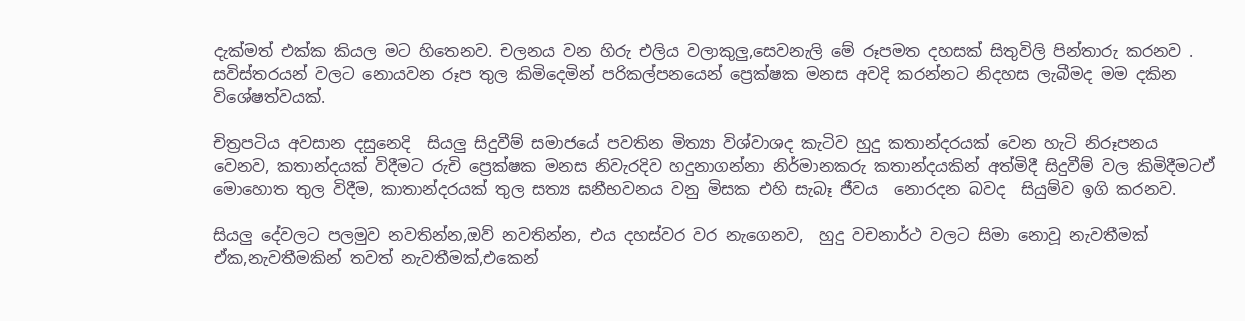දැක්මත් එක්ක කියල මට හිතෙනව. චලනය වන හිරු එලිය වලාකුලු,සෙවනැලි මේ රූපමත දහසක් සිතුවිලි පින්තාරු කරනව . සවිස්තරයන් වලට නොයවන රූප තුල කිමිදෙමින් පරිකල්පනයෙන් ප්‍රෙක්ෂක මනස අවදි කරන්නට නිදහස ලැබීමද මම දකින විශේෂත්වයක්.

චිත්‍රපටිය අවසාන දසුනෙදි  සියලු සිදුවීම් සමාජයේ පවතින මිත්‍යා විශ්වාශද කැටිව හුදු කතාන්දරයක් වෙන හැටි නිරූපනය වෙනව, කතාන්දයක් විදීමට රුචි ප්‍රෙක්ෂක මනස නිවැරදිව හදුනාගන්නා නිර්මානකරු කතාන්දයකින් අත්මිදී සිදුවීම් වල කිමිදීමටඒ මොහොත තුල විදීම, කාතාන්දරයක් තුල සත්‍ය ඝනීභවනය වනු මිසක එහි සැබෑ ජීවය  නොරදන බවද  සියුම්ව ඉගි කරනව.

සියලු දේවලට පලමුව නවතින්න,ඔව් නවතින්න, එය දහස්වර වර නැගෙනව,  හුදු වචනාර්ථ වලට සිමා නොවූ නැවතීමක් ඒක,නැවතීමකින් තවත් නැවතීමක්,එකෙන්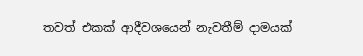තවත් එකක් ආදීවශයෙන් නැවතීම් දාමයක්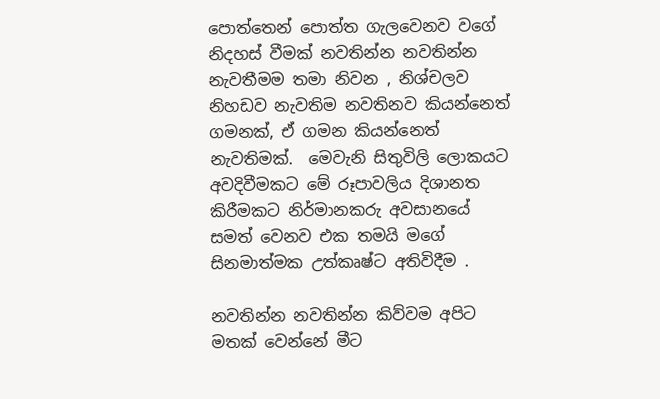පොත්තෙන් පොත්ත ගැලවෙනව වගේ නිදහස් වීමක් නවතින්න නවතින්න නැවතීමම තමා නිවන , නිශ්චලව නිහඩව නැවතිම නවතිනව කියන්නෙත් ගමනක්, ඒ ගමන කියන්නෙත් නැවතිමක්.  මෙවැනි සිතුවිලි ලොකයට අවදිවීමකට මේ රූපාවලිය දිශානත කිරීමකට නිර්මානකරු අවසානයේ සමත් වෙනව එක තමයි මගේ සිනමාත්මක උත්කෘෂ්ට අතිවිදීම .

නවතින්න නවතින්න කිව්වම අපිට මතක් වෙන්නේ මීට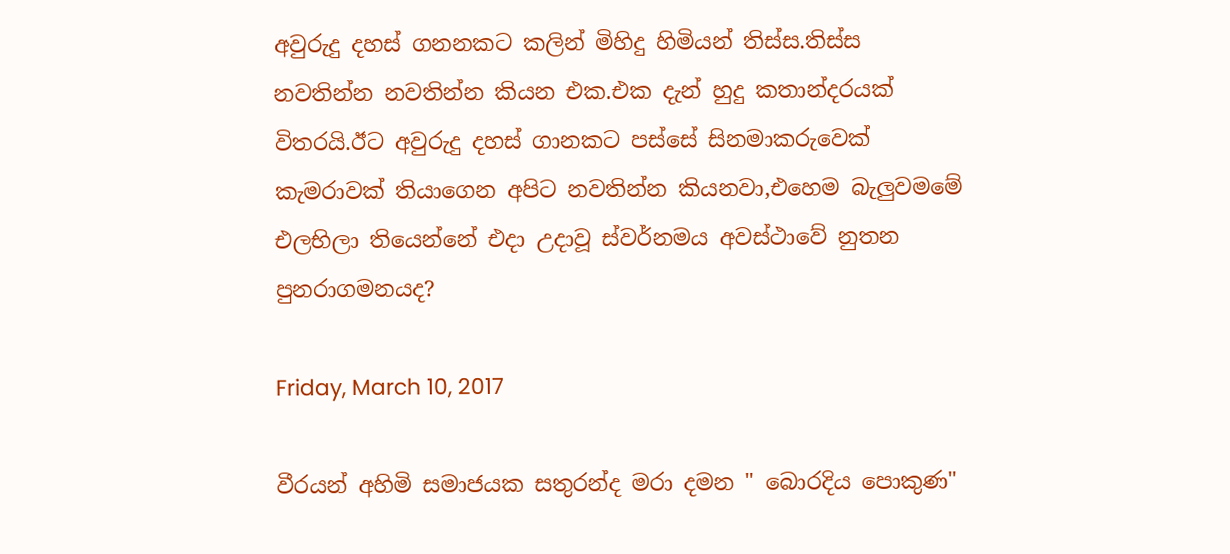අවුරුදු දහස් ගනනකට කලින් මිහිදු හිමියන් තිස්ස.තිස්ස නවතින්න නවතින්න කියන එක.එක දැන් හුදු කතාන්දරයක් විතරයි.ඊට අවුරුදු දහස් ගානකට පස්සේ සිනමාකරුවෙක් කැමරාවක් තියාගෙන අපිට නවතින්න කියනවා,එහෙම බැලුවමමේ එලභිලා තියෙන්නේ එදා උදාවූ ස්වර්නමය අවස්ථාවේ නුතන පුනරාගමනයද?

Friday, March 10, 2017

වීරයන් අහිමි සමාජයක සතුරන්ද මරා දමන " බොරදිය පොකුණ"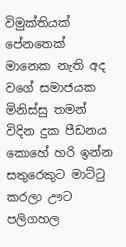විමුක්තියක් පේනතෙක් මානෙක නැති අද වගේ සමාජයක මිනිස්සු තමන් විදින දුක පීඩනය කොහේ හරි ඉන්න සතුරෙකුට මාට්ටු කරලා ඌට පලිගහල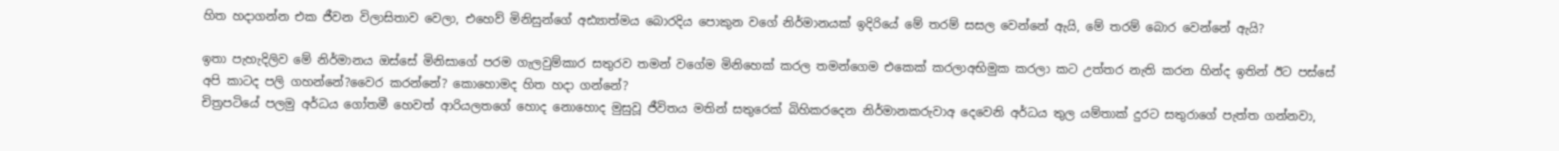හිත හදාගන්න එක ජීවන විලාසිතාව වෙලා, එහෙව් මිනිසුන්ගේ අඪ්‍යාත්මය බොරදිය පොකුන වගේ නිර්මානයක් ඉදිරියේ මේ තරම් සසල වෙන්නේ ඇයි, මේ තරම් බොර වෙන්නේ ඇයි?

ඉතා පැහැදිලිව මේ නිර්මානය ඔස්සේ මිනිසාගේ පරම ගැලවුම්කාර සතුරව තමන් වගේම මිනිහෙක් කරල තමන්ගෙම එකෙක් කරලාඅභිමුක කරලා කට උත්තර නැති කරන හින්ද ඉතින් ඊට පස්සේ අපි කාටද පලි ගහන්නේ?වෛර කරන්නේ? කොහොමද හිත හදා ගන්නේ?
චිත්‍රපටියේ පලමු අර්ධය ගෝතමී හෙවත් ආරියලතගේ හොද නොහොද මුසුවූ ජීවිතය මතින් සතුරෙක් බිහිකරදෙන නිර්මානකරුවාඅ දෙවෙනි අර්ධය තුල යම්තාක් දුරට සතුරාගේ පැත්ත ගන්නවා,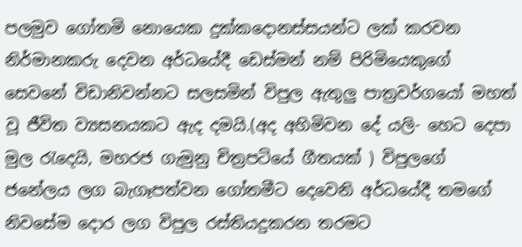පලමුව ගෝතමි නොයෙක දුක්කදොනස්සයන්ට ලක් කරවන නිර්මානකරු දෙවන අර්ධයේදී ඩෙස්මන් නම් පිරිමියෙකුගේ සෙවනේ විඩානිවන්නට සලසමින් විපුල ඇතුලු පාත්‍රවර්ගයෝ මහත් වූ ජීවිත ව්‍යසනයකට ඇද දමයි.(අද අහිමිවන දේ යලි- හෙට දෙපා මුල රැදෙයි, මහරජ ගැමුනු චිත්‍රපටියේ ගීතයක් ) විපුලගේ ජනේලය ලග බැගෑපත්වන ගෝතමීට දෙවෙනි අර්ධයේදී තමගේ නිවසේම දොර ලග විපුල රස්තියදුකරන තරමට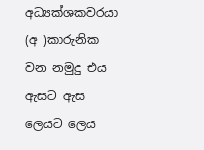අධ්‍යක්ශකවරයා (අ )කාරුනික වන නමුදු එය ඇසට ඇස ලෙයට ලෙය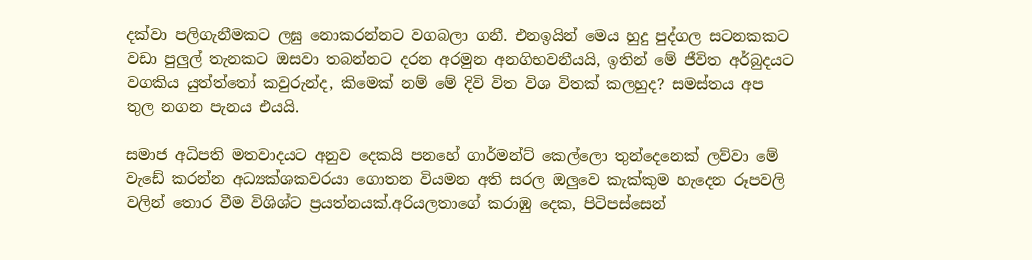දක්වා පලිගැනීමකට ලඝු නොකරන්නට වගබලා ගනී. එනඉයින් මෙය හුදු පුද්ගල සටනකකට වඩා පුලුල් තැනකට ඔසවා තබන්නට දරන අරමුන අනගිභවනීයයි, ඉතින් මේ ජීවිත අර්බුදයට වගකිය යුත්ත්තෝ කවුරුන්ද, කිමෙක් නම් මේ දිවි විත විශ විතක් කලහුද? සමස්තය අප තුල නගන පැනය එයයි.

සමාජ අධිපති මතවාදයට අනුව දෙකයි පනහේ ගාර්මන්ට් කෙල්ලො තුන්දෙනෙක් ලව්වා මේ වැඩේ කරන්න අධ්‍යක්ශකවරයා ගොතන වියමන අති සරල ඔලුවෙ කැක්කුම හැදෙන රූපවලි වලින් තොර වීම විශිශ්ට ප්‍රයත්නයක්.අරියලතාගේ කරාඹු දෙක, පිටිපස්සෙන්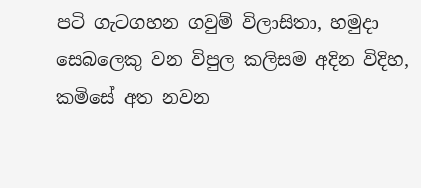පටි ගැටගහන ගවුම් විලාසිතා, හමුදා සෙබලෙකු වන විපුල කලිසම අදින විදිහ, කමිසේ අත නවන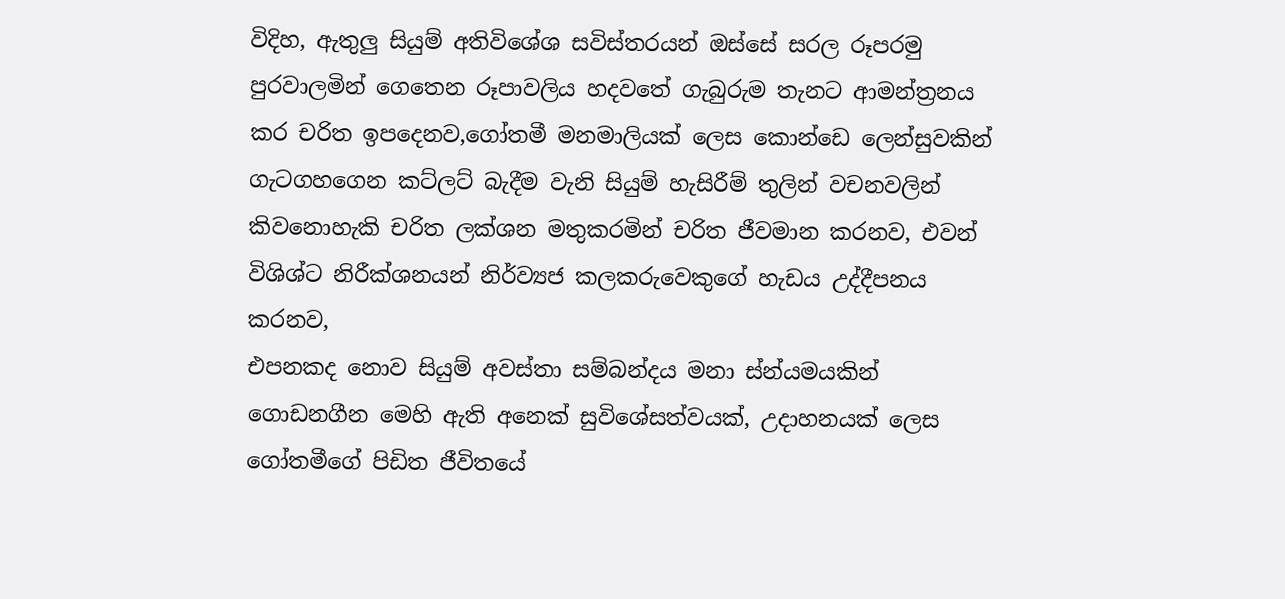විදිහ, ඇතුලු සියුම් අතිවිශේශ සවිස්තරයන් ඔස්සේ සරල රූපරමු පුරවාලමින් ගෙතෙන රූපාවලිය හදවතේ ගැබුරුම තැනට ආමන්ත්‍රනය කර චරිත ඉපදෙනව,ගෝතමී මනමාලියක් ලෙස කොන්ඩෙ ලෙන්සුවකින් ගැටගහගෙන කට්ලට් බැදීම වැනි සියුම් හැසිරීම් තුලින් වචනවලින් කිවනොහැකි චරිත ලක්ශන මතුකරමින් චරිත ජීවමාන කරනව, එවන් විශිශ්ට නිරීක්ශනයන් නිර්ව්‍යජ කලකරුවෙකුගේ හැඩය උද්දීපනය කරනව,
එපනකද නොව සියුම් අවස්තා සම්බන්දය මනා ස්න්යමයකින් ගොඩනගීන මෙහි ඇති අනෙක් සුවිශේසත්වයක්, උදාහනයක් ලෙස ගෝතමීගේ පිඩිත ජීවිතයේ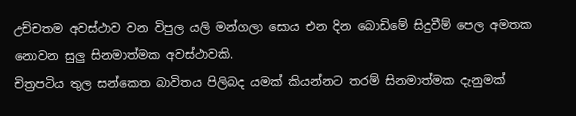උච්චතම අවස්ථාව වන විපුල යලි මන්ගලා සොය එන දින බොඩිමේ සිදුවීම් පෙල අමතක නොවන සුලු සිනමාත්මක අවස්ථාවකි.
චිත්‍රපටිය තුල සන්කෙත බාවිතය පිලිබද යමක් කියන්නට තරම් සිනමාත්මක දැනුමක්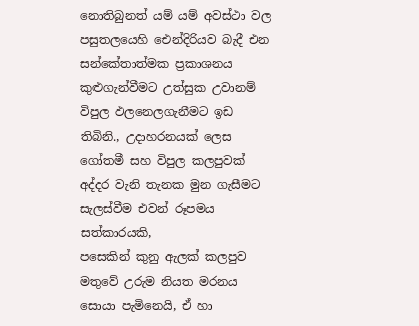නොතිබුනත් යම් යම් අවස්ථා වල පසුතලයෙහි ඓන්දිරියව බැදී එන සන්කේතාත්මක ප්‍රකාශනය කුළුගැන්වීමට උත්සුක උවානම් විපුල ඵලනෙලගැනීමට ඉඩ තිබිනි., උදාහරනයක් ලෙස ගෝතමී සහ විපුල කලපුවක් අද්දර වැනි තැනක මුන ගැසීමට සැලස්වීම එවන් රූපමය සත්කාරයකි,
පසෙකින් කුනු ඇලක් කලපුව මතුවේ උරුම නියත මරනය සොයා පැමිනෙයි, ඒ හා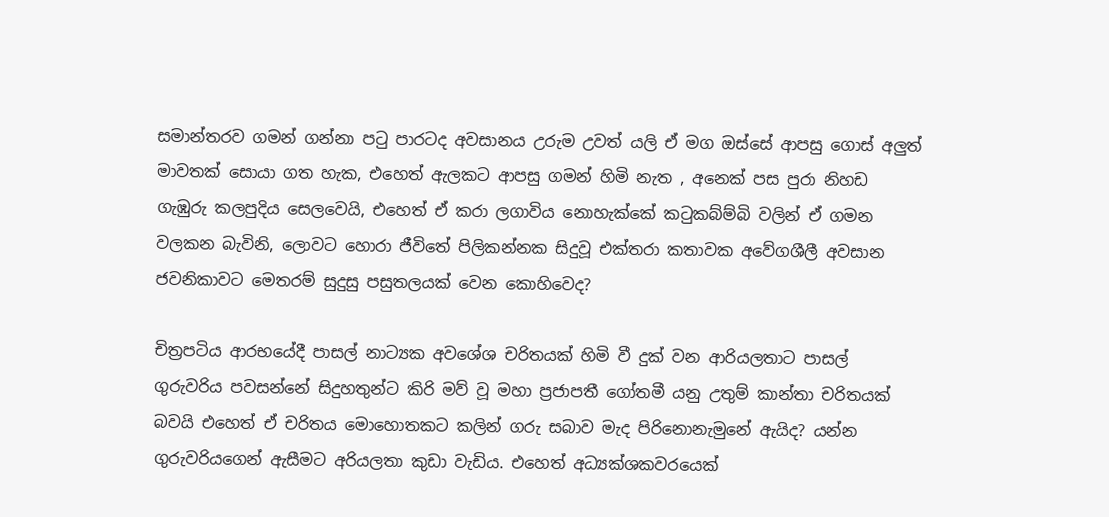සමාන්තරව ගමන් ගන්නා පටු පාරටද අවසානය උරුම උවත් යලි ඒ මග ඔස්සේ ආපසු ගොස් අලුත් මාවතක් සොයා ගත හැක, එහෙත් ඇලකට ආපසු ගමන් හිමි නැත , අනෙක් පස පුරා නිහඩ ගැඹුරු කලපුදිය සෙලවෙයි, එහෙත් ඒ කරා ලගාවිය නොහැක්කේ කටුකබ්ම්බි වලින් ඒ ගමන වලකන බැවිනි, ලොවට හොරා ජීවිතේ පිලිකන්නක සිදුවූ එක්තරා කතාවක අවේගශීලී අවසාන ජවනිකාවට මෙතරම් සුදුසු පසුතලයක් වෙන කොහිවෙද?

චිත්‍රපටිය ආරභයේදී පාසල් නාට්‍යක අවශේශ චරිතයක් හිමි වී දුක් වන ආරියලතාට පාසල් ගුරුවරිය පවසන්නේ සිදුහතුන්ට කිරි මව් වූ මහා ප්‍රජාපතී ගෝතමී යනු උතුම් කාන්තා චරිතයක් බවයි එහෙත් ඒ චරිතය මොහොතකට කලින් ගරු සබාව මැද පිරිනොනැමුනේ ඇයිද? යන්න ගුරුවරියගෙන් ඇසීමට අරියලතා කුඩා වැඩිය. එහෙත් අධ්‍යක්ශකවරයෙක්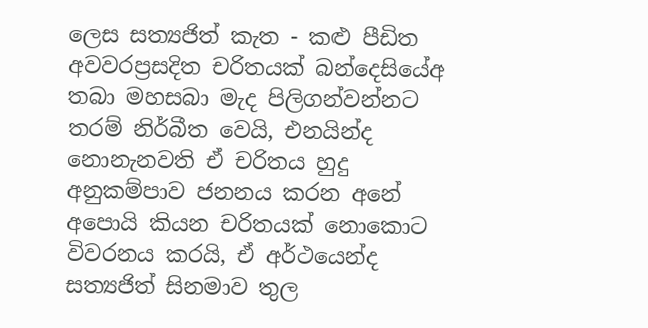ලෙස සත්‍යජිත් කැත - කළු පීඩිත අවවරප්‍රසදිත චරිතයක් බන්දෙසියේඅ තබා මහසබා මැද පිලිගන්වන්නට තරම් නිර්බීත වෙයි, එනයින්ද නොනැනවති ඒ චරිතය හුදු අනුකම්පාව ජනනය කරන අනේ අපොයි කියන චරිතයක් නොකොට විවරනය කරයි, ඒ අර්ථයෙන්ද සත්‍යජිත් සිනමාව තුල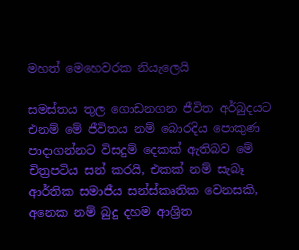මහත් මෙහෙවරක නියැලෙයි

සමස්තය තුල ගොඩනගන ජීවිත අර්බුදයට එනම් මේ ජීවිතය නම් බොරදිය පොකුණ පාදාගන්නට විසදුම් දෙකක් ඇතිබව මේ චිත්‍රපටිය සන් කරයි, එකක් නම් සැබෑ ආර්තික සමාජීය සන්ස්කෘතික වෙනසකි, අනෙක නම් බුදු දහම ආශ්‍රිත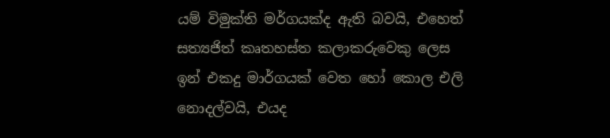යම් විමුක්ති මර්ගයක්ද ඇති බවයි, එහෙත් සත්‍යජිත් කෘතහස්ත කලාකරුවෙකු ලෙස ඉන් එකදු මාර්ගයක් වෙත හෝ කොල එලි නොදල්වයි, එයද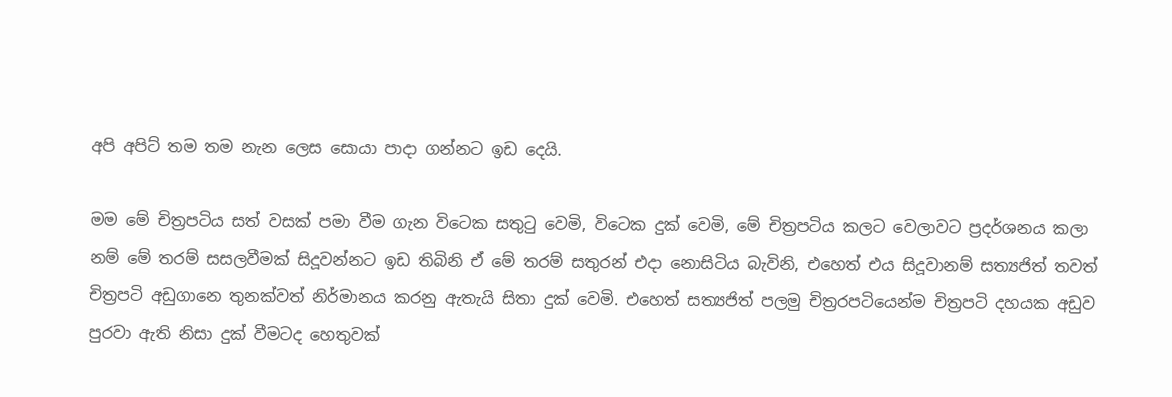අපි අපිට් තම තම නැන ලෙස සොයා පාදා ගන්නට ඉඩ දෙයි.

මම මේ චිත්‍රපටිය සත් වසක් පමා වීම ගැන විටෙක සතුටු වෙමි, විටෙක දුක් වෙමි, මේ චිත්‍රපටිය කලට වෙලාවට ප්‍රදර්ශනය කලා නම් මේ තරම් සසලවීමක් සිදූවන්නට ඉඩ තිබිනි ඒ මේ තරම් සතුරන් එදා නොසිටිය බැවිනි, එහෙත් එය සිදූවානම් සත්‍යජිත් තවත් චිත්‍රපටි අඩුගානෙ තුනක්වත් නිර්මානය කරනු ඇතැයි සිතා දුක් වෙමි. එහෙත් සත්‍යජිත් පලමු චිත්‍රරපටියෙන්ම චිත්‍රපටි දහයක අඩුව පුරවා ඇති නිසා දුක් වීමටද හෙතුවක්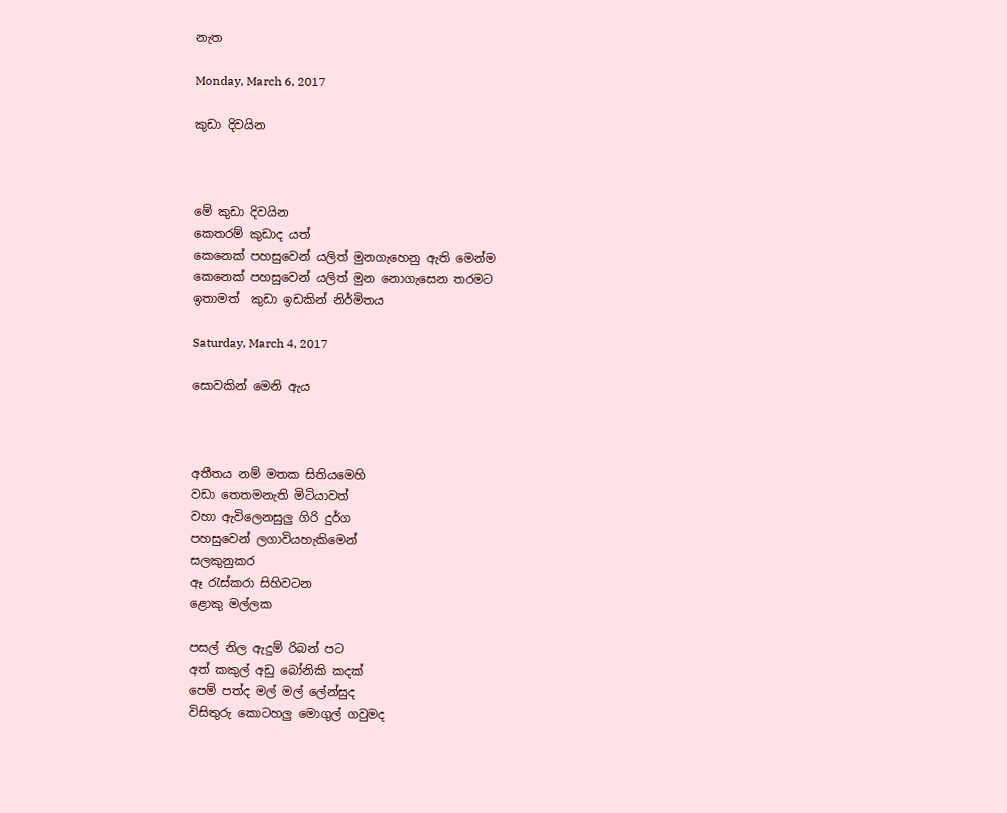නැත

Monday, March 6, 2017

කුඩා දිවයින



මේ කුඩා දිවයින
කෙතරම් කුඩාද යත්
කෙනෙක් පහසුවෙන් යලිත් මුනගැහෙනු ඇති මෙන්ම
කෙනෙක් පහසුවෙන් යලිත් මුන නොගැසෙන තරමට
ඉතාමත්  කුඩා ඉඩකින් නිර්මිතය

Saturday, March 4, 2017

සොවකින් මෙනි ඇය



අතීතය නම් මතක සිතියමෙහි
වඩා තෙතමනැති මිටියාවත්
වහා ඇවිලෙනසුලු ගිරි දුර්ග
පහසුවෙන් ලගාවියහැකිමෙන්
සලකුනුකර
ඈ රැස්කරා සිහිවටන
ළොකු මල්ලක

පසල් නිල ඇදුම් රිබන් පට
අත් කකුල් අඩු බෝනිකි කදක්
පෙම් පත්ද මල් මල් ලේන්සුද
විසිතුරු කොටහලු මොගුල් ගවුමද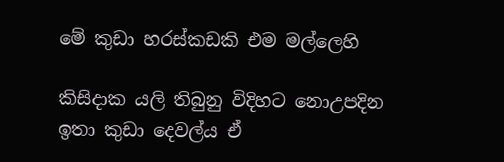මේ කුඩා හරස්කඩකි එම මල්ලෙහි

කිසිදාක යලි තිබුනු විදිහට නොඋපදින
ඉතා කුඩා දෙවල්ය ඒ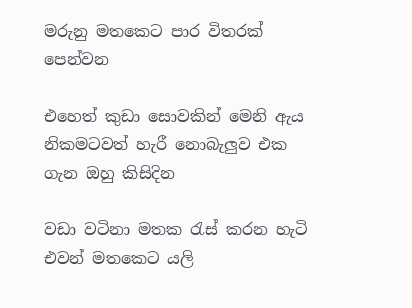මරුනු මතකෙට පාර විතරක් පෙන්වන

එහෙත් කුඩා සොවකින් මෙනි ඇය
නිකමටවත් හැරී නොබැලුව එක ගැන ඔහු කිසිදින

වඩා වටිනා මතක රැස් කරන හැටි
එවන් මතකෙට යලි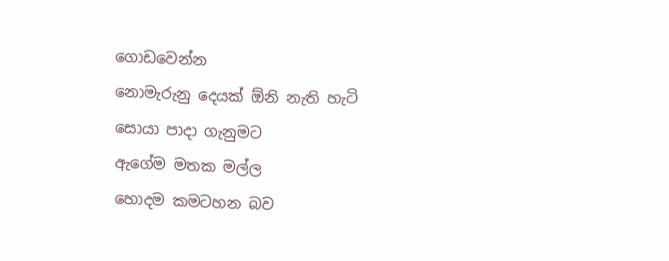ගොඩවෙන්න
නොමැරුනු දෙයක් ඕනි නැති හැටි
සොයා පාදා ගැනුමට
ඇගේම මතක මල්ල
හොදම කමටහන බව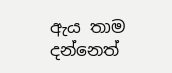ඇය තාම දන්නෙත්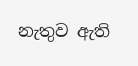නැතුව ඇති